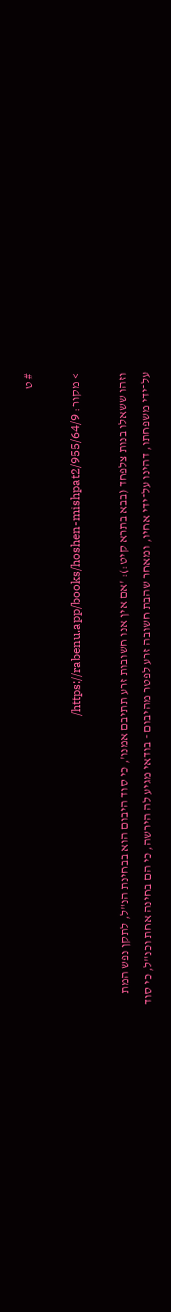# ט

> מקור: https://rabenu.app/books/hoshen-mishpat2/955/64/9/

וזהו ששאלו בנות צלפחד (בבא בתרא קיט:): 'אם אין אנו חשובות זרע תתיבם אמנו', כי סוד היבום הוא בבחינת הנ"ל, לתקן נפש המת על־ידי משפחתו, דהינו על־ידי אחיו, ומאחר שהבת חשובה זרע לפטר מהיבום - בודאי מגיע לה הירשה, כי הם בחינה אחת וכנ"ל, כי סוד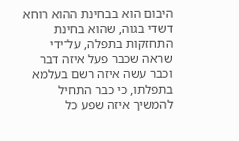היבום הוא בבחינת ההוא רוחא דשדי בגוה, שהוא בחינת התחזקות בתפלה, על־ידי שראה שכבר פעל איזה דבר וכבר עשה איזה רשם בעלמא בתפלתו, כי כבר התחיל להמשיך איזה שפע כל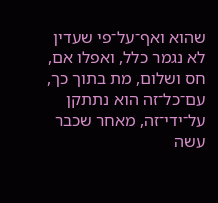שהוא ואף־על־פי שעדין לא נגמר כלל, ואפלו אם, חס ושלום, מת בתוך כך, עם־כל־זה הוא נתתקן על־ידי־זה, מאחר שכבר עשה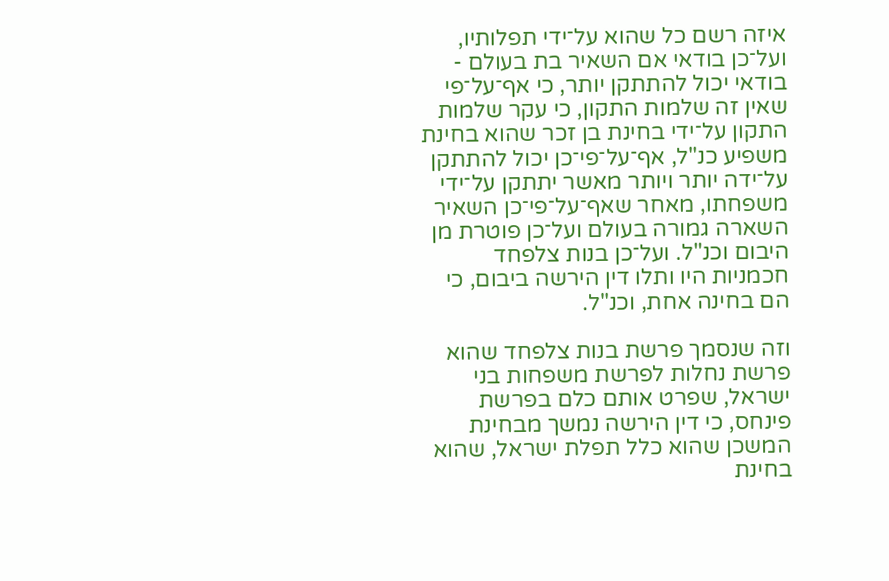איזה רשם כל שהוא על־ידי תפלותיו, ועל־כן בודאי אם השאיר בת בעולם - בודאי יכול להתתקן יותר, כי אף־על־פי שאין זה שלמות התקון, כי עקר שלמות התקון על־ידי בחינת בן זכר שהוא בחינת משפיע כנ"ל, אף־על־פי־כן יכול להתתקן על־ידה יותר ויותר מאשר יתתקן על־ידי משפחתו, מאחר שאף־על־פי־כן השאיר השארה גמורה בעולם ועל־כן פוטרת מן היבום וכנ"ל. ועל־כן בנות צלפחד חכמניות היו ותלו דין הירשה ביבום, כי הם בחינה אחת, וכנ"ל.

וזה שנסמך פרשת בנות צלפחד שהוא פרשת נחלות לפרשת משפחות בני ישראל, שפרט אותם כלם בפרשת פינחס, כי דין הירשה נמשך מבחינת המשכן שהוא כלל תפלת ישראל, שהוא בחינת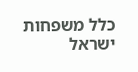כלל משפחות ישראל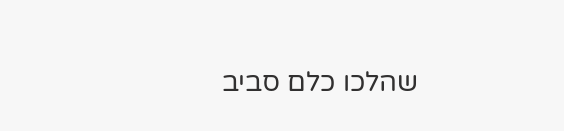שהלכו כלם סביב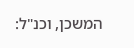המשכן, וכנ"ל: